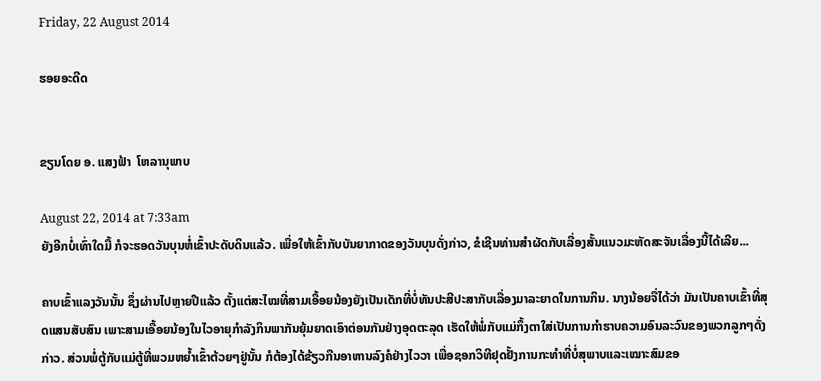Friday, 22 August 2014

ຮອຍອະດີດ


ຂຽນໂດຍ ອ. ແສງຟ້າ  ໂຫລານຸພາບ

August 22, 2014 at 7:33am
ຍັງອີກບໍ່ເທົ່າໃດມື້ ກໍຈະຮອດວັນບຸນຫໍ່ເຂົ້າປະດັບດິນແລ້ວ. ເພື່ອໃຫ້ເຂົ້າກັບບັນຍາກາດຂອງວັນບຸນດັ່ງກ່າວ, ຂໍເຊີນທ່ານສຳຜັດກັບເລື່ອງສັ້ນແນວມະຫັດສະຈັນເລື່ອງນີ້ໄດ້ເລີຍ...

ຄາບເຂົ້າແລງວັນນັ້ນ ຊຶ່ງຜ່ານໄປຫຼາຍປີແລ້ວ ຕັ້ງແຕ່ສະໄໝທີ່ສາມເອື້ອຍນ້ອງຍັງເປັນເດັກທີ່ບໍ່ທັນປະສີປະສາກັບເລື່ອງມາລະຍາດໃນການກິນ. ນາງນ້ອຍຈື່ໄດ້ວ່າ ມັນເປັນຄາບເຂົ້າທີ່ສຸດແສນສັບສົນ ເພາະສາມເອື້ອຍນ້ອງໃນໄວອາຍຸກຳລັງກິນພາກັນຍຸ້ມຍາດເອົາຕ່ອນກັນຢ່າງອຸດຕະລຸດ ເຮັດໃຫ້ພໍ່ກັບແມ່ກຶ້ງຕາໃສ່ເປັນການກຳຮາບຄວາມອົນລະວົນຂອງພວກລູກໆດັ່ງກ່າວ. ສ່ວນພໍ່ຕູ້ກັບແມ່ຕູ້ທີ່ພວມຫຍໍ້າເຂົ້າຕ້ວຍໆຢູ່ນັ້ນ ກໍຕ້ອງໄດ້ຂ້ຽວກືນອາຫານລົງຄໍຢ່າງໄວວາ ເພື່ອຊອກວິທີຢຸດຢັ້ງການກະທຳທີ່ບໍ່ສຸພາບແລະເໝາະສົມຂອ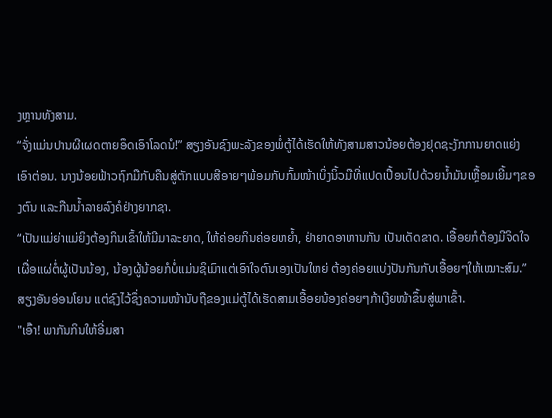ງຫຼານທັງສາມ.
“ຈັ່ງແມ່ນປານຜີເຜດຕາຍອຶດເອົາໂລດນໍ!” ສຽງອັນຊົງພະລັງຂອງພໍ່ຕູ້ໄດ້ເຮັດໃຫ້ທັງສາມສາວນ້ອຍຕ້ອງຢຸດຊະງັກການຍາດແຍ່ງເອົາຕ່ອນ. ນາງນ້ອຍຟ້າວຖົກມືກັບຄືນສູ່ຕັກແບບສີອາຍໆພ້ອມກັບກົ້ມໜ້າເບິ່ງນິ້ວມືທີ່ແປດເປື້ອນໄປດ້ວຍນໍ້າມັນເຫຼື້ອມເຍີ້ມໆຂອງຕົນ ແລະກືນນໍ້າລາຍລົງຄໍຢ່າງຍາກຊາ.
“ເປັນແມ່ຍ່າແມ່ຍິງຕ້ອງກິນເຂົ້າໃຫ້ມີມາລະຍາດ, ໃຫ້ຄ່ອຍກິນຄ່ອຍຫຍໍ້າ, ຢ່າຍາດອາຫານກັນ ເປັນເດັດຂາດ. ເອື້ອຍກໍຕ້ອງມີຈິດໃຈເຜື່ອແຜ່ຕໍ່ຜູ້ເປັນນ້ອງ, ນ້ອງຜູ້ນ້ອຍກໍບໍ່ແມ່ນຊິເມົາແຕ່ເອົາໃຈຕົນເອງເປັນໃຫຍ່ ຕ້ອງຄ່ອຍແບ່ງປັນກັນກັບເອື້ອຍໆໃຫ້ເໝາະສົມ.” ສຽງອັນອ່ອນໂຍນ ແຕ່ຊົງໄວ້ຊຶ່ງຄວາມໜ້ານັບຖືຂອງແມ່ຕູ້ໄດ້ເຮັດສາມເອື້ອຍນ້ອງຄ່ອຍໆກ້າເງີຍໜ້າຂຶ້ນສູ່ພາເຂົ້າ.
"ເອົ໊າ! ພາກັນກິນໃຫ້ອີ່ມສາ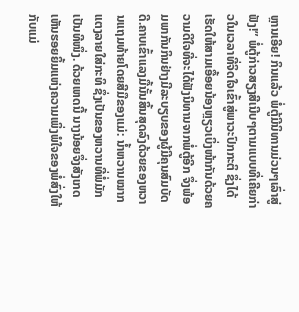ຫຼານເອີຍ! ກິນແລ້ວ ພໍ່ຕູ້ມີນິທານມ່ວນໆເລົ່າສູ່ຟັງ!” ພໍ່ຕູ້ກ່າວສຽງສີເນີບໆຕາມແບບທີ່ເຄີຍກ່າວໃນເວລາທີ່ຈິດໃຈເຂົ້າສູ່ພາວະປົກກະຕິ ຊຶ່ງໄດ້ເຮັດໃຫ້ສາມເອື້ອຍນ້ອງຫຼຽວເບິ່ງໜ້າກັນດ້ວຍຄວາມດີໃຈທີ່ຈະໄດ້ຟັງນິທານຈາກພໍ່ຕູ້ອີກ ຈຶ່ງພ້ອມພາກັນກິນຢ່າງມີລະບຽບຂອງຜູ້ມີຄຸນສົມບັດດີ.ຄາບເຂົ້າແລງມື້ນັ້ນສິ້ນສຸດລົງດ້ວຍຂອງຫວານແຖມທ້າຍໂດຍສີມືຂອງແມ່: ນໍ້າຫວານໝາກແຕງລາຍໃສ່ກະທິ ຊຶ່ງເປັນຂອງຫວານທີ່ພໍ່ມັກເປັນທີໜຶ່ງ. ດ້ວຍເຫດນີ້ ນາງນ້ອຍຈຶ່ງສັງເກດເຫັນຮອຍຍິ້ມແຫ່ງຄວາມເພິ່ງພໍໃຈຂອງພໍ່ສົ່ງໃຫ້ກັບແມ່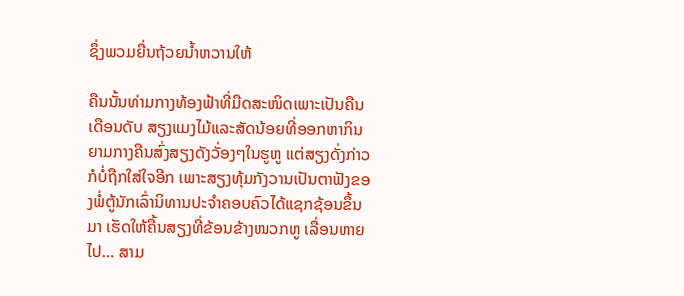ຊຶ່ງພວມຍື່ນຖ້ວຍນໍ້າຫວານໃຫ້

ຄືນນັ້ນທ່າມກາງທ້ອງຟ້າທີ່ມືດສະໜິດເພາະເປັນຄືນເດືອນດັບ ສຽງແມງໄມ້ແລະສັດນ້ອຍທີ່ອອກຫາກິນຍາມກາງຄືນສົ່ງສຽງດັງວັ່ອງໆໃນຮູຫູ ແຕ່ສຽງດັ່ງກ່າວກໍບໍ່ຖືກໃສ່ໃຈອີກ ເພາະສຽງທຸ້ມກັງວານເປັນຕາຟັງຂອງພໍ່ຕູ້ນັກເລົ່ານິທານປະຈຳຄອບຄົວໄດ້ແຊກຊ້ອນຂຶ້ນມາ ເຮັດໃຫ້ຄື້ນສຽງທີ່ຂ້ອນຂ້າງໜວກຫູ ເລື່ອນຫາຍໄປ… ສາມ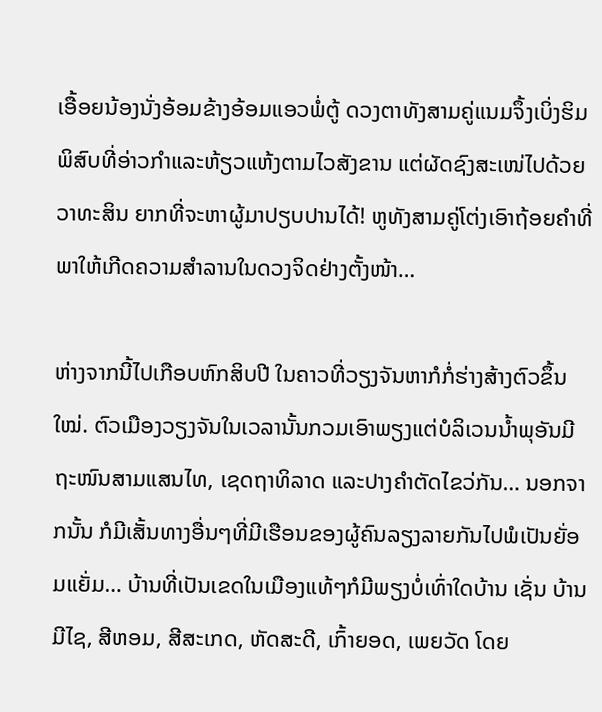ເອື້ອຍນ້ອງນັ່ງອ້ອມຂ້າງອ້ອມແອວພໍ່ຕູ້ ດວງຕາທັງສາມຄູ່ແນມຈຶ້ງເບິ່ງຮິມພິສົບທີ່ອ່າວກຳແລະຫ້ຽວແຫ້ງຕາມໄວສັງຂານ ແຕ່ຜັດຊົງສະເໜ່ໄປດ້ວຍວາທະສິນ ຍາກທີ່ຈະຫາຜູ້ມາປຽບປານໄດ້! ຫູທັງສາມຄູ່ໂຕ່ງເອົາຖ້ອຍຄຳທີ່ພາໃຫ້ເກີດຄວາມສຳລານໃນດວງຈິດຢ່າງຕັ້ງໜ້າ…

ຫ່າງຈາກນີ້ໄປເກືອບຫົກສິບປີ ໃນຄາວທີ່ວຽງຈັນຫາກໍກໍ່ຮ່າງສ້າງຕົວຂຶ້ນໃໝ່. ຕົວເມືອງວຽງຈັນໃນເວລານັ້ນກວມເອົາພຽງແຕ່ບໍລິເວນນໍ້າພຸອັນມີຖະໜົນສາມແສນໄທ, ເຊດຖາທິລາດ ແລະປາງຄຳຕັດໄຂວ່ກັນ… ນອກຈາກນັ້ນ ກໍມີເສັ້ນທາງອື່ນໆທີ່ມີເຮືອນຂອງຜູ້ຄົນລຽງລາຍກັນໄປພໍເປັນຍັ່ອມແຍັ່ມ… ບ້ານທີ່ເປັນເຂດໃນເມືອງແທ້ໆກໍມີພຽງບໍ່ເທົ່າໃດບ້ານ ເຊັ່ນ ບ້ານມີໄຊ, ສີຫອມ, ສີສະເກດ, ຫັດສະດີ, ເກົ້າຍອດ, ເພຍວັດ ໂດຍ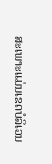ສະເພາະແມ່ນເຂດບໍລິເວນ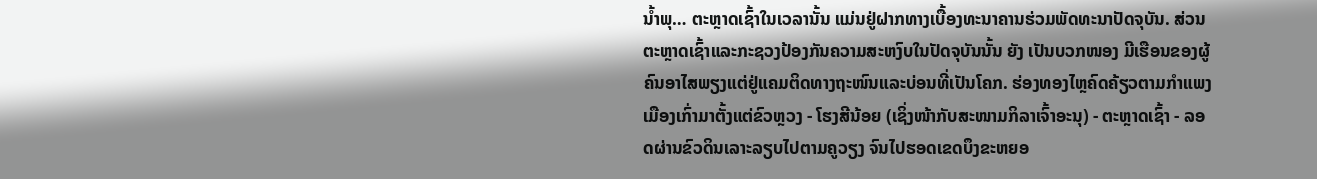ນໍ້າພຸ… ຕະຫຼາດເຊົ້າໃນເວລານັ້ນ ແມ່ນຢູ່ຝາກທາງເບື້ອງທະນາຄານຮ່ວມພັດທະນາປັດຈຸບັນ. ສ່ວນຕະຫຼາດເຊົ້າແລະກະຊວງປ້ອງກັນຄວາມສະຫງົບໃນປັດຈຸບັນນັ້ນ ຍັງ ເປັນບວກໜອງ ມີເຮືອນຂອງຜູ້ຄົນອາໄສພຽງແຕ່ຢູ່ແຄມຕິດທາງຖະໜົນແລະບ່ອນທີ່ເປັນໂຄກ. ຮ່ອງທອງໄຫຼຄົດຄ້ຽວຕາມກຳແພງເມືອງເກົ່າມາຕັ້ງແຕ່ຂົວຫຼວງ - ໂຮງສີນ້ອຍ (ເຊິ່ງໜ້າກັບສະໜາມກິລາເຈົ້າອະນຸ) - ຕະຫຼາດເຊົ້າ - ລອດຜ່ານຂົວດິນເລາະລຽບໄປຕາມຄູວຽງ ຈົນໄປຮອດເຂດບຶງຂະຫຍອ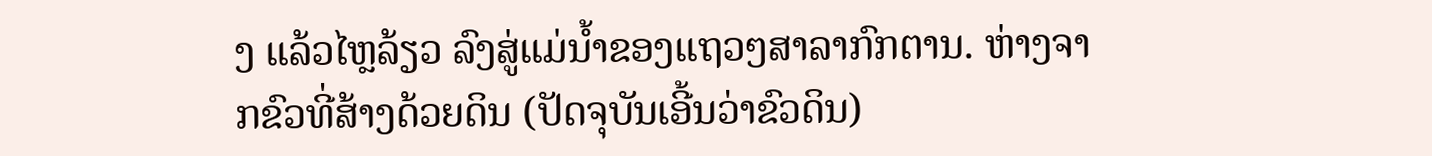ງ ແລ້ວໄຫຼລ້ຽວ ລົງສູ່ແມ່ນໍ້າຂອງແຖວໆສາລາກົກຕານ. ຫ່າງຈາກຂົວທີ່ສ້າງດ້ວຍດິນ (ປັດຈຸບັນເອີ້ນວ່າຂົວດິນ)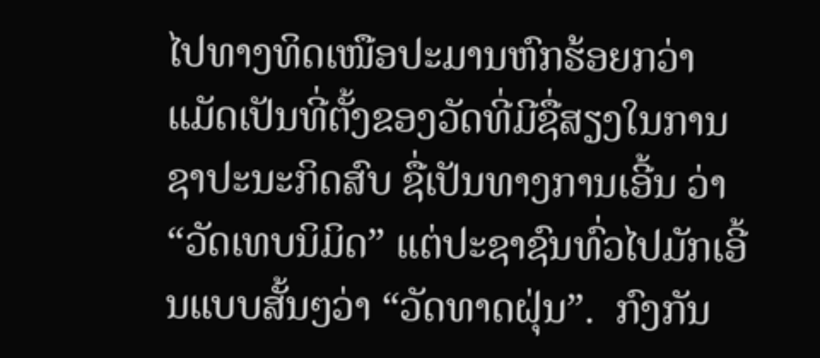ໄປທາງທິດເໜືອປະມານຫົກຮ້ອຍກວ່າແມັດເປັນທີ່ຕັ້ງຂອງວັດທີ່ມີຊື່ສຽງໃນການຊາປະນະກິດສົບ ຊື່ເປັນທາງການເອີ້ນ ວ່າ “ວັດເທບນິມິດ” ແຕ່ປະຊາຊົນທົ່ວໄປມັກເອີ້ນແບບສັ້ນໆວ່າ “ວັດທາດຝຸ່ນ”.  ກົງກັນ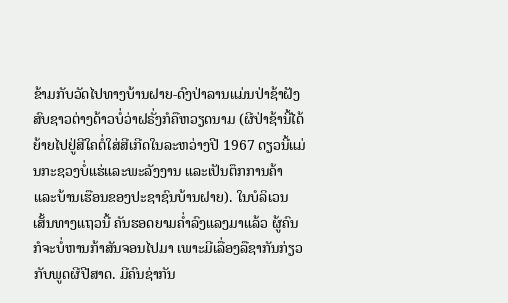ຂ້າມກັບວັດໄປທາງບ້ານຝາຍ-ດົງປ່າລານແມ່ນປ່າຊ້າຝັງສົບຊາວຕ່າງດ້າວບໍ່ວ່າຝຣັ່ງກໍຄືຫວຽດນາມ (ຜີປ່າຊ້ານີ້ໄດ້ຍ້າຍໄປຢູ່ສີໃຄຕໍ່ໃສ່ສີເກີດໃນລະຫວ່າງປີ 1967 ດຽວນີ້ແມ່ນກະຊວງບໍ່ແຮ່ແລະພະລັງງານ ແລະເປັນຕຶກການຄ້າ ແລະບ້ານເຮືອນຂອງປະຊາຊົນບ້ານຝາຍ). ໃນບໍລິເວນເສັ້ນທາງແຖວນີ້ ຄັນຮອດຍາມຄໍ່າລົງແລງມາແລ້ວ ຜູ້ຄົນກໍຈະບໍ່ຫານກ້າສັນຈອນໄປມາ ເພາະມີເລື່ອງລືຊາກັນກ່ຽວກັບພູດຜີປີສາດ. ມີຄົນຊ່າກັນ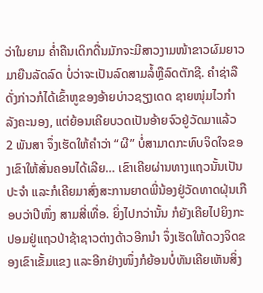ວ່າໃນຍາມ ຄໍ່າຄືນເດິກດື່ນມັກຈະມີສາວງາມໜ້າຂາວຜົມຍາວມາຍືນລັດລົດ ບໍ່ວ່າຈະເປັນລົດສາມລໍ້ຫຼືລົດຕັກຊີ. ຄຳຊ່າລືດັ່ງກ່າວກໍໄດ້ເຂົ້າຫູຂອງອ້າຍບ່າວຊຽງເດດ ຊາຍໜຸ່ມໄວກຳລັງຄະນອງ, ແຕ່ຍ້ອນເຄີຍບວດເປັນອ້າຍຈົວຢູ່ວັດມາແລ້ວ 2 ພັນສາ ຈຶ່ງເຮັດໃຫ້ຄຳວ່າ “ຜີ” ບໍ່ສາມາດກະທົບຈິດໃຈຂອງເຂົາໃຫ້ສັ່ນຄອນໄດ້ເລີຍ… ເຂົາເຄີຍຜ່ານທາງແຖວນັ້ນເປັນປະຈຳ ແລະກໍເຄີຍມາສົ່ງສະການຍາດພີ່ນ້ອງຢູ່ວັດທາດຝຸ່ນເກືອບວ່າປີໜຶ່ງ ສາມສີ່ເທື່ອ. ຍິ່ງໄປກວ່ານັ້ນ ກໍຍັງເຄີຍໄປຍິງກະປອມຢູ່ແຖວປ່າຊ້າຊາວຕ່າງດ້າວອີກນຳ ຈຶ່ງເຮັດໃຫ້ດວງຈິດຂອງເຂົາເຂັ້ມແຂງ ແລະອີກຢ່າງໜຶ່ງກໍຍ້ອນບໍ່ທັນເຄີຍເຫັນສິ່ງ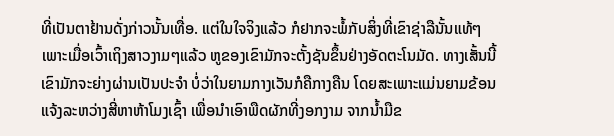ທີ່ເປັນຕາຢ້ານດັ່ງກ່າວນັ້ນເທື່ອ. ແຕ່ໃນໃຈຈິງແລ້ວ ກໍຢາກຈະພໍ້ກັບສິ່ງທີ່ເຂົາຊ່າລືນັ້ນແທ້ໆ ເພາະເມື່ອເວົ້າເຖິງສາວງາມໆແລ້ວ ຫູຂອງເຂົາມັກຈະຕັ້ງຊັນຂຶ້ນຢ່າງອັດຕະໂນມັດ. ທາງເສັ້ນນີ້ ເຂົາມັກຈະຍ່າງຜ່ານເປັນປະຈຳ ບໍ່ວ່າໃນຍາມກາງເວັນກໍຄືກາງຄືນ ໂດຍສະເພາະແມ່ນຍາມຂ້ອນແຈ້ງລະຫວ່າງສີ່ຫາຫ້າໂມງເຊົ້າ ເພື່ອນຳເອົາພືດຜັກທີ່ງອກງາມ ຈາກນໍ້າມືຂ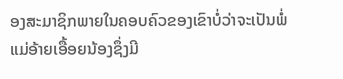ອງສະມາຊິກພາຍໃນຄອບຄົວຂອງເຂົາບໍ່ວ່າຈະເປັນພໍ່ແມ່ອ້າຍເອື້ອຍນ້ອງຊຶ່ງມີ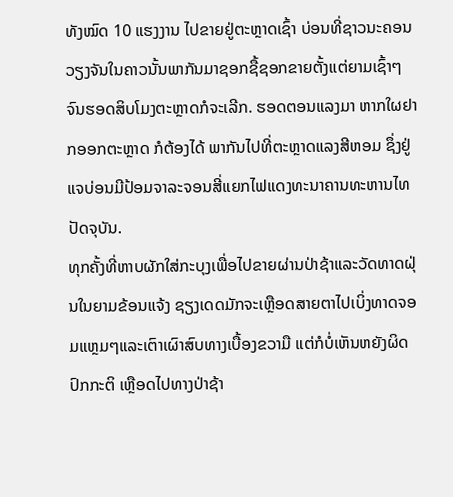ທັງໝົດ 10 ແຮງງານ ໄປຂາຍຢູ່ຕະຫຼາດເຊົ້າ ບ່ອນທີ່ຊາວນະຄອນວຽງຈັນໃນຄາວນັ້ນພາກັນມາຊອກຊື້ຊອກຂາຍຕັ້ງແຕ່ຍາມເຊົ້າໆ ຈົນຮອດສິບໂມງຕະຫຼາດກໍຈະເລີກ. ຮອດຕອນແລງມາ ຫາກໃຜຢາກອອກຕະຫຼາດ ກໍຕ້ອງໄດ້ ພາກັນໄປທີ່ຕະຫຼາດແລງສີຫອມ ຊຶ່ງຢູ່ແຈບ່ອນມີປ້ອມຈາລະຈອນສີ່ແຍກໄຟແດງທະນາຄານທະຫານໄທປັດຈຸບັນ.
ທຸກຄັ້ງທີ່ຫາບຜັກໃສ່ກະບຸງເພື່ອໄປຂາຍຜ່ານປ່າຊ້າແລະວັດທາດຝຸ່ນໃນຍາມຂ້ອນແຈ້ງ ຊຽງເດດມັກຈະເຫຼືອດສາຍຕາໄປເບິ່ງທາດຈອມແຫຼມໆແລະເຕົາເຜົາສົບທາງເບື້ອງຂວາມື ແຕ່ກໍບໍ່ເຫັນຫຍັງຜິດປົກກະຕິ ເຫຼືອດໄປທາງປ່າຊ້າ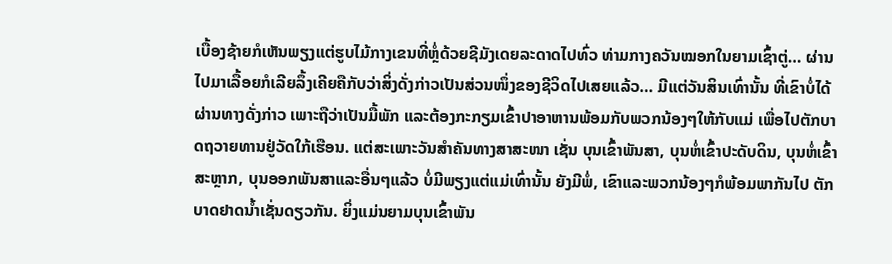ເບື້ອງຊ້າຍກໍເຫັນພຽງແຕ່ຮູບໄມ້ກາງເຂນທີ່ຫຼໍ່ດ້ວຍຊີມັງເດຍລະດາດໄປທົ່ວ ທ່າມກາງຄວັນໝອກໃນຍາມເຊົ້າຕູ່… ຜ່ານໄປມາເລື້ອຍກໍເລີຍລຶ້ງເຄີຍຄືກັບວ່າສິ່ງດັ່ງກ່າວເປັນສ່ວນໜຶ່ງຂອງຊີວິດໄປເສຍແລ້ວ… ມີແຕ່ວັນສິນເທົ່ານັ້ນ ທີ່ເຂົາບໍ່ໄດ້ຜ່ານທາງດັ່ງກ່າວ ເພາະຖືວ່າເປັນມື້ພັກ ແລະຕ້ອງກະກຽມເຂົ້າປາອາຫານພ້ອມກັບພວກນ້ອງໆໃຫ້ກັບແມ່ ເພື່ອໄປຕັກບາດຖວາຍທານຢູ່ວັດໃກ້ເຮືອນ. ແຕ່ສະເພາະວັນສຳຄັນທາງສາສະໜາ ເຊັ່ນ ບຸນເຂົ້າພັນສາ, ບຸນຫໍ່ເຂົ້າປະດັບດິນ, ບຸນຫໍ່ເຂົ້າສະຫຼາກ, ບຸນອອກພັນສາແລະອື່ນໆແລ້ວ ບໍ່ມີພຽງແຕ່ແມ່ເທົ່ານັ້ນ ຍັງມີພໍ່, ເຂົາແລະພວກນ້ອງໆກໍພ້ອມພາກັນໄປ ຕັກບາດຢາດນໍ້າເຊັ່ນດຽວກັນ. ຍິ່ງແມ່ນຍາມບຸນເຂົ້າພັນ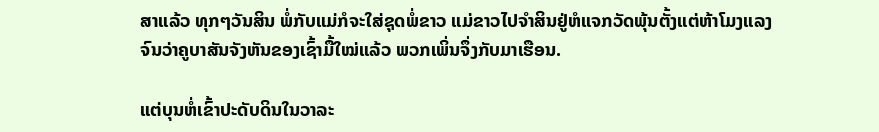ສາແລ້ວ ທຸກໆວັນສິນ ພໍ່ກັບແມ່ກໍຈະໃສ່ຊຸດພໍ່ຂາວ ແມ່ຂາວໄປຈຳສິນຢູ່ຫໍແຈກວັດພຸ້ນຕັ້ງແຕ່ຫ້າໂມງແລງຈົນວ່າຄູບາສັນຈັງຫັນຂອງເຊົ້າມື້ໃໝ່ແລ້ວ ພວກເພິ່ນຈຶ່ງກັບມາເຮືອນ.

ແຕ່ບຸນຫໍ່ເຂົ້າປະດັບດິນໃນວາລະ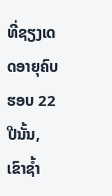ທີ່ຊຽງເດດອາຍຸຄົບຮອບ 22 ປີນັ້ນ, ເຂົາຊໍ້າ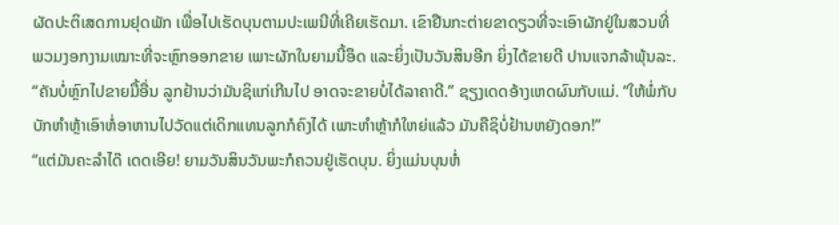ຜັດປະຕິເສດການຢຸດພັກ ເພື່ອໄປເຮັດບຸນຕາມປະເພນີທີ່ເຄີຍເຮັດມາ. ເຂົາຢືນກະຕ່າຍຂາດຽວທີ່ຈະເອົາຜັກຢູ່ໃນສວນທີ່ ພວມງອກງາມເໝາະທີ່ຈະຫຼົກອອກຂາຍ ເພາະຜັກໃນຍາມນີ້ອຶດ ແລະຍິ່ງເປັນວັນສິນອີກ ຍິ່ງໄດ້ຂາຍດີ ປານແຈກລ້າພຸ້ນລະ.
“ຄັນບໍ່ຫຼົກໄປຂາຍມື້ອື່ນ ລູກຢ້ານວ່າມັນຊິແກ່ເກີນໄປ ອາດຈະຂາຍບໍ່ໄດ້ລາຄາດີ.” ຊຽງເດດອ້າງເຫດຜົນກັບແມ່. “ໃຫ້ພໍ່ກັບບັກຫຳຫຼ້າເອົາຫໍ່ອາຫານໄປວັດແຕ່ເດິກແທນລູກກໍຄົງໄດ້ ເພາະຫຳຫຼ້າກໍໃຫຍ່ແລ້ວ ມັນຄືຊິບໍ່ຢ້ານຫຍັງດອກ!”
“ແຕ່ມັນຄະລຳໄດ໊ ເດດເອີຍ! ຍາມວັນສິນວັນພະກໍຄວນຢູ່ເຮັດບຸນ. ຍິ່ງແມ່ນບຸນຫໍ່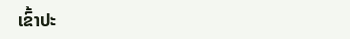ເຂົ້າປະ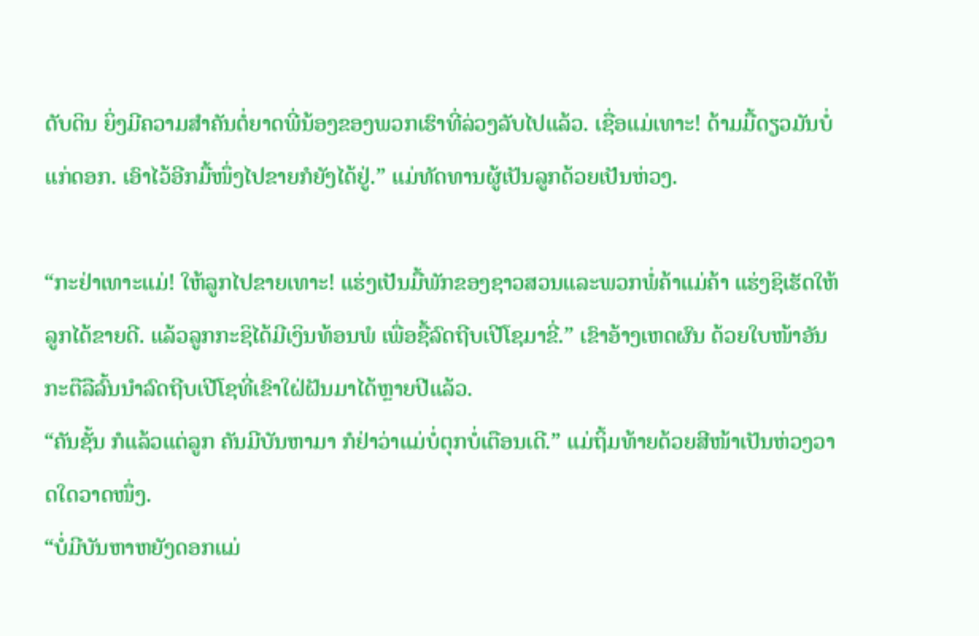ດັບດິນ ຍິ່ງມີຄວາມສຳຄັນຕໍ່ຍາດພີ່ນ້ອງຂອງພວກເຮົາທີ່ລ່ວງລັບໄປແລ້ວ. ເຊື່ອແມ່ເທາະ! ດ້າມມື້ດຽວມັນບໍ່ແກ່ດອກ. ເອົາໄວ້ອີກມື້ໜຶ່ງໄປຂາຍກໍຍັງໄດ້ຢູ່.” ແມ່ທັດທານຜູ້ເປັນລູກດ້ວຍເປັນຫ່ວງ.

“ກະຢ່າເທາະແມ່! ໃຫ້ລູກໄປຂາຍເທາະ! ແຮ່ງເປັນມື້ພັກຂອງຊາວສວນແລະພວກພໍ່ຄ້າແມ່ຄ້າ ແຮ່ງຊິເຮັດໃຫ້ລູກໄດ້ຂາຍດີ. ແລ້ວລູກກະຊິໄດ້ມີເງິນທ້ອນພໍ ເພື່ອຊື້ລົດຖີບເປີໂຊມາຂີ່.” ເຂົາອ້າງເຫດຜົນ ດ້ວຍໃບໜ້າອັນກະຕືລືລົ້ນນຳລົດຖີບເປີໂຊທີ່ເຂົາໃຝ່ຝັນມາໄດ້ຫຼາຍປີແລ້ວ.
“ຄັນຊັ້ນ ກໍແລ້ວແຕ່ລູກ ຄັນມີບັນຫາມາ ກໍຢ່າວ່າແມ່ບໍ່ຕຸກບໍ່ເຕືອນເດີ.” ແມ່ຖິ້ມທ້າຍດ້ວຍສີໜ້າເປັນຫ່ວງວາດໃດວາດໜຶ່ງ.
“ບໍ່ມີບັນຫາຫຍັງດອກແມ່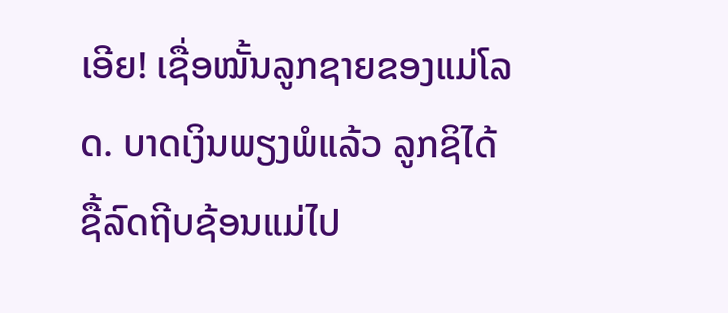ເອີຍ! ເຊື່ອໝັ້ນລູກຊາຍຂອງແມ່ໂລດ. ບາດເງິນພຽງພໍແລ້ວ ລູກຊິໄດ້ຊື້ລົດຖີບຊ້ອນແມ່ໄປ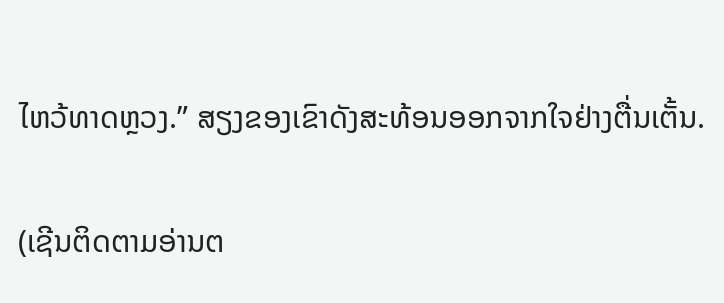ໄຫວ້ທາດຫຼວງ.” ສຽງຂອງເຂົາດັງສະທ້ອນອອກຈາກໃຈຢ່າງຕື່ນເຕັ້ນ.

(ເຊີນຕິດຕາມອ່ານຕ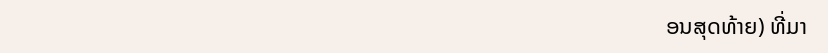ອນສຸດທ້າຍ) ທີ່ມາ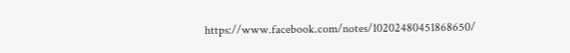https://www.facebook.com/notes/10202480451868650/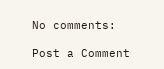No comments:

Post a Comment